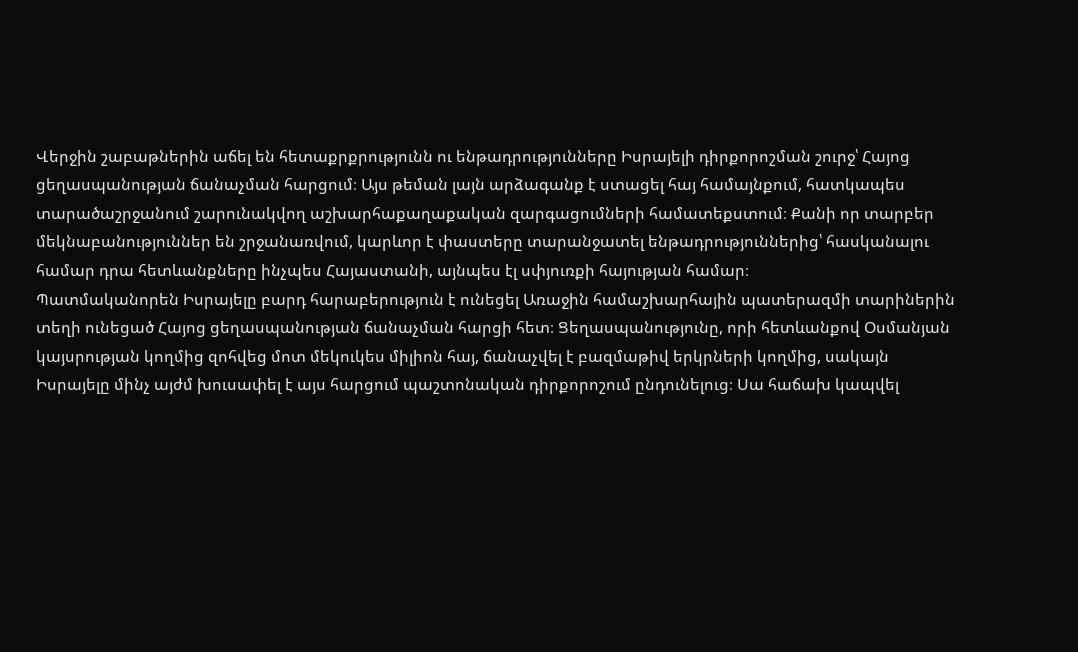Վերջին շաբաթներին աճել են հետաքրքրությունն ու ենթադրությունները Իսրայելի դիրքորոշման շուրջ՝ Հայոց ցեղասպանության ճանաչման հարցում։ Այս թեման լայն արձագանք է ստացել հայ համայնքում, հատկապես տարածաշրջանում շարունակվող աշխարհաքաղաքական զարգացումների համատեքստում։ Քանի որ տարբեր մեկնաբանություններ են շրջանառվում, կարևոր է փաստերը տարանջատել ենթադրություններից՝ հասկանալու համար դրա հետևանքները ինչպես Հայաստանի, այնպես էլ սփյուռքի հայության համար։
Պատմականորեն Իսրայելը բարդ հարաբերություն է ունեցել Առաջին համաշխարհային պատերազմի տարիներին տեղի ունեցած Հայոց ցեղասպանության ճանաչման հարցի հետ։ Ցեղասպանությունը, որի հետևանքով Օսմանյան կայսրության կողմից զոհվեց մոտ մեկուկես միլիոն հայ, ճանաչվել է բազմաթիվ երկրների կողմից, սակայն Իսրայելը մինչ այժմ խուսափել է այս հարցում պաշտոնական դիրքորոշում ընդունելուց։ Սա հաճախ կապվել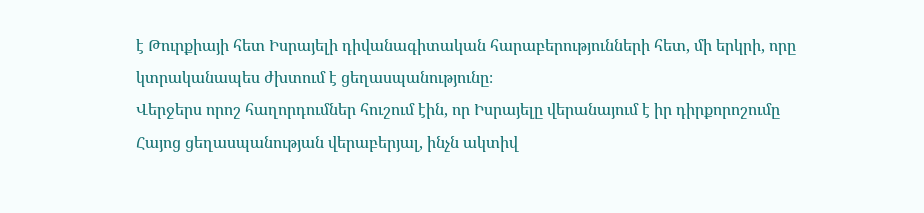է Թուրքիայի հետ Իսրայելի դիվանագիտական հարաբերությունների հետ, մի երկրի, որը կտրականապես ժխտում է ցեղասպանությունը։
Վերջերս որոշ հաղորդումներ հուշում էին, որ Իսրայելը վերանայում է իր դիրքորոշումը Հայոց ցեղասպանության վերաբերյալ, ինչն ակտիվ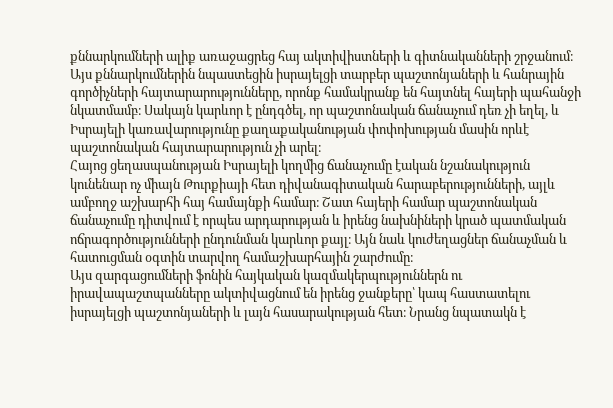քննարկումների ալիք առաջացրեց հայ ակտիվիստների և գիտնականների շրջանում։ Այս քննարկումներին նպաստեցին իսրայելցի տարբեր պաշտոնյաների և հանրային գործիչների հայտարարությունները, որոնք համակրանք են հայտնել հայերի պահանջի նկատմամբ։ Սակայն կարևոր է ընդգծել, որ պաշտոնական ճանաչում դեռ չի եղել, և Իսրայելի կառավարությունը քաղաքականության փոփոխության մասին որևէ պաշտոնական հայտարարություն չի արել։
Հայոց ցեղասպանության Իսրայելի կողմից ճանաչումը էական նշանակություն կունենար ոչ միայն Թուրքիայի հետ դիվանագիտական հարաբերությունների, այլև ամբողջ աշխարհի հայ համայնքի համար։ Շատ հայերի համար պաշտոնական ճանաչումը դիտվում է որպես արդարության և իրենց նախնիների կրած պատմական ոճրագործությունների ընդունման կարևոր քայլ։ Այն նաև կուժեղացներ ճանաչման և հատուցման օգտին տարվող համաշխարհային շարժումը։
Այս զարգացումների ֆոնին հայկական կազմակերպություններն ու իրավապաշտպանները ակտիվացնում են իրենց ջանքերը՝ կապ հաստատելու իսրայելցի պաշտոնյաների և լայն հասարակության հետ։ Նրանց նպատակն է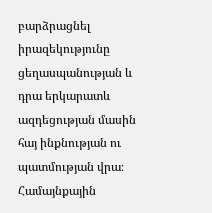բարձրացնել իրազեկությունը ցեղասպանության և դրա երկարատև ազդեցության մասին հայ ինքնության ու պատմության վրա։ Համայնքային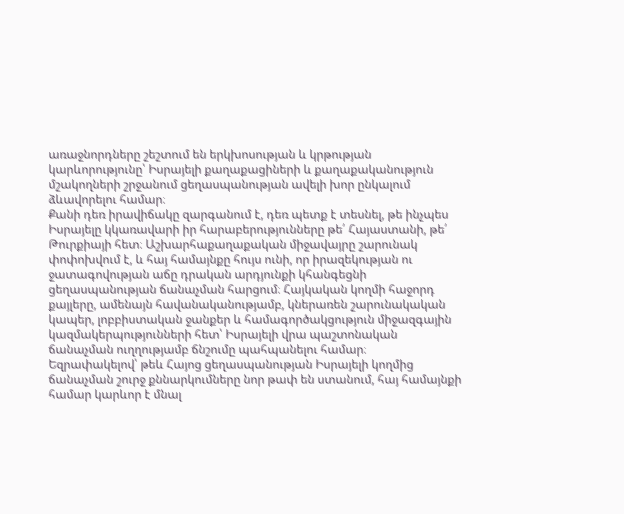առաջնորդները շեշտում են երկխոսության և կրթության կարևորությունը՝ Իսրայելի քաղաքացիների և քաղաքականություն մշակողների շրջանում ցեղասպանության ավելի խոր ընկալում ձևավորելու համար։
Քանի դեռ իրավիճակը զարգանում է, դեռ պետք է տեսնել, թե ինչպես Իսրայելը կկառավարի իր հարաբերությունները թե՛ Հայաստանի, թե՛ Թուրքիայի հետ։ Աշխարհաքաղաքական միջավայրը շարունակ փոփոխվում է, և հայ համայնքը հույս ունի, որ իրազեկության ու ջատագովության աճը դրական արդյունքի կհանգեցնի ցեղասպանության ճանաչման հարցում։ Հայկական կողմի հաջորդ քայլերը, ամենայն հավանականությամբ, կներառեն շարունակական կապեր, լոբբիստական ջանքեր և համագործակցություն միջազգային կազմակերպությունների հետ՝ Իսրայելի վրա պաշտոնական ճանաչման ուղղությամբ ճնշումը պահպանելու համար։
Եզրափակելով՝ թեև Հայոց ցեղասպանության Իսրայելի կողմից ճանաչման շուրջ քննարկումները նոր թափ են ստանում, հայ համայնքի համար կարևոր է մնալ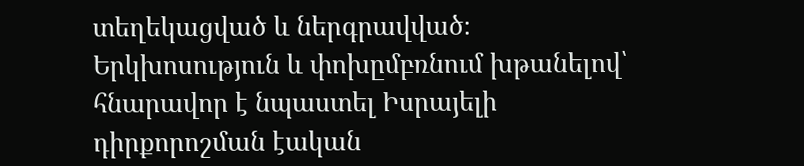տեղեկացված և ներգրավված։ Երկխոսություն և փոխըմբռնում խթանելով՝ հնարավոր է նպաստել Իսրայելի դիրքորոշման էական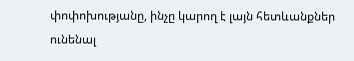փոփոխությանը, ինչը կարող է լայն հետևանքներ ունենալ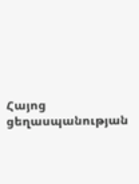Հայոց ցեղասպանության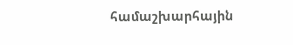համաշխարհային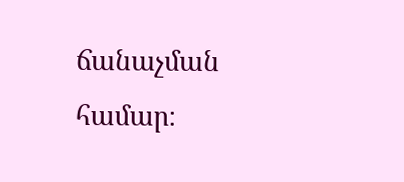ճանաչման համար։